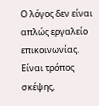Ο λόγος δεν είναι απλώς εργαλείο επικοινωνίας. Είναι τρόπος σκέψης,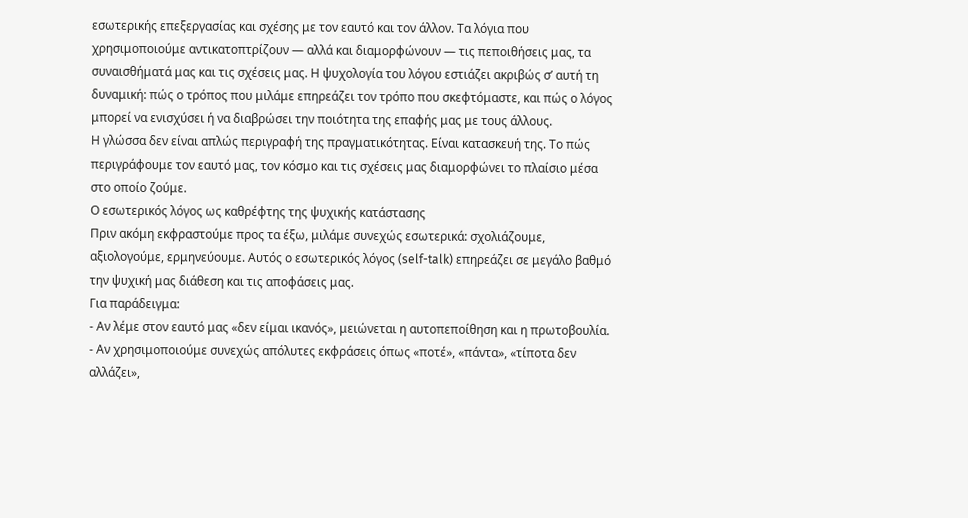εσωτερικής επεξεργασίας και σχέσης με τον εαυτό και τον άλλον. Τα λόγια που χρησιμοποιούμε αντικατοπτρίζουν — αλλά και διαμορφώνουν — τις πεποιθήσεις μας, τα συναισθήματά μας και τις σχέσεις μας. Η ψυχολογία του λόγου εστιάζει ακριβώς σ’ αυτή τη δυναμική: πώς ο τρόπος που μιλάμε επηρεάζει τον τρόπο που σκεφτόμαστε, και πώς ο λόγος μπορεί να ενισχύσει ή να διαβρώσει την ποιότητα της επαφής μας με τους άλλους.
Η γλώσσα δεν είναι απλώς περιγραφή της πραγματικότητας. Είναι κατασκευή της. Το πώς περιγράφουμε τον εαυτό μας, τον κόσμο και τις σχέσεις μας διαμορφώνει το πλαίσιο μέσα στο οποίο ζούμε.
Ο εσωτερικός λόγος ως καθρέφτης της ψυχικής κατάστασης
Πριν ακόμη εκφραστούμε προς τα έξω, μιλάμε συνεχώς εσωτερικά: σχολιάζουμε, αξιολογούμε, ερμηνεύουμε. Αυτός ο εσωτερικός λόγος (self-talk) επηρεάζει σε μεγάλο βαθμό την ψυχική μας διάθεση και τις αποφάσεις μας.
Για παράδειγμα:
- Αν λέμε στον εαυτό μας «δεν είμαι ικανός», μειώνεται η αυτοπεποίθηση και η πρωτοβουλία.
- Αν χρησιμοποιούμε συνεχώς απόλυτες εκφράσεις όπως «ποτέ», «πάντα», «τίποτα δεν αλλάζει»,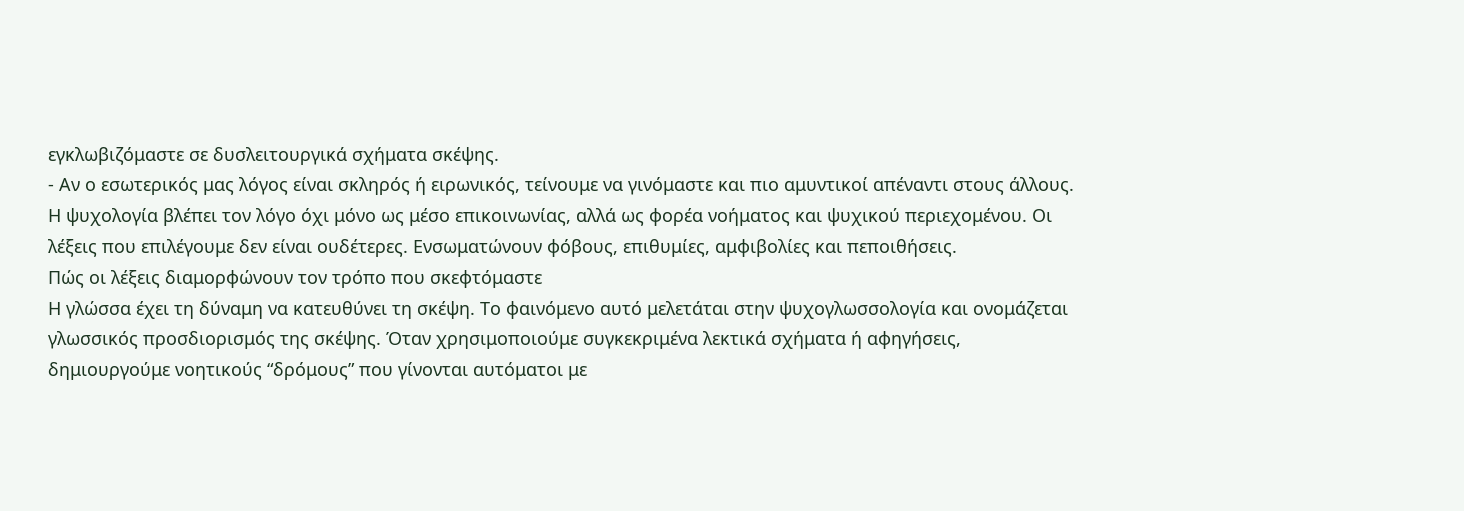εγκλωβιζόμαστε σε δυσλειτουργικά σχήματα σκέψης.
- Αν ο εσωτερικός μας λόγος είναι σκληρός ή ειρωνικός, τείνουμε να γινόμαστε και πιο αμυντικοί απέναντι στους άλλους.
Η ψυχολογία βλέπει τον λόγο όχι μόνο ως μέσο επικοινωνίας, αλλά ως φορέα νοήματος και ψυχικού περιεχομένου. Οι λέξεις που επιλέγουμε δεν είναι ουδέτερες. Ενσωματώνουν φόβους, επιθυμίες, αμφιβολίες και πεποιθήσεις.
Πώς οι λέξεις διαμορφώνουν τον τρόπο που σκεφτόμαστε
Η γλώσσα έχει τη δύναμη να κατευθύνει τη σκέψη. Το φαινόμενο αυτό μελετάται στην ψυχογλωσσολογία και ονομάζεται γλωσσικός προσδιορισμός της σκέψης. Όταν χρησιμοποιούμε συγκεκριμένα λεκτικά σχήματα ή αφηγήσεις, δημιουργούμε νοητικούς “δρόμους” που γίνονται αυτόματοι με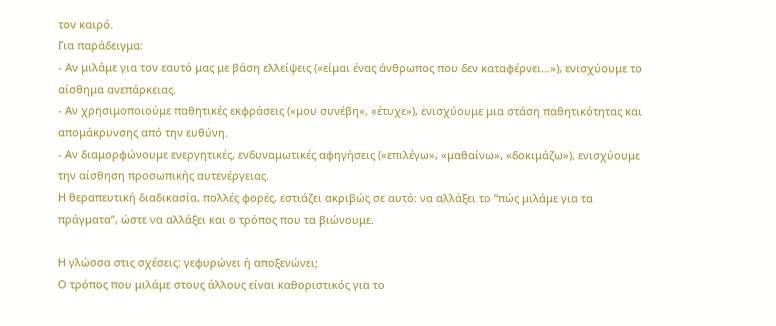τον καιρό.
Για παράδειγμα:
- Αν μιλάμε για τον εαυτό μας με βάση ελλείψεις («είμαι ένας άνθρωπος που δεν καταφέρνει…»), ενισχύουμε το αίσθημα ανεπάρκειας.
- Αν χρησιμοποιούμε παθητικές εκφράσεις («μου συνέβη», «έτυχε»), ενισχύουμε μια στάση παθητικότητας και απομάκρυνσης από την ευθύνη.
- Αν διαμορφώνουμε ενεργητικές, ενδυναμωτικές αφηγήσεις («επιλέγω», «μαθαίνω», «δοκιμάζω»), ενισχύουμε την αίσθηση προσωπικής αυτενέργειας.
Η θεραπευτική διαδικασία, πολλές φορές, εστιάζει ακριβώς σε αυτό: να αλλάξει το “πώς μιλάμε για τα πράγματα”, ώστε να αλλάξει και ο τρόπος που τα βιώνουμε.

Η γλώσσα στις σχέσεις: γεφυρώνει ή αποξενώνει;
Ο τρόπος που μιλάμε στους άλλους είναι καθοριστικός για το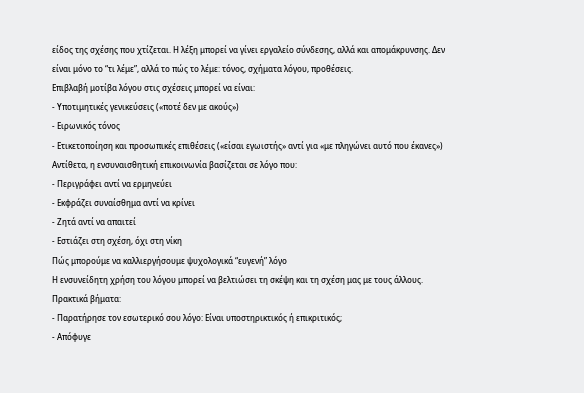είδος της σχέσης που χτίζεται. Η λέξη μπορεί να γίνει εργαλείο σύνδεσης, αλλά και απομάκρυνσης. Δεν είναι μόνο το “τι λέμε”, αλλά το πώς το λέμε: τόνος, σχήματα λόγου, προθέσεις.
Επιβλαβή μοτίβα λόγου στις σχέσεις μπορεί να είναι:
- Υποτιμητικές γενικεύσεις («ποτέ δεν με ακούς»)
- Ειρωνικός τόνος
- Ετικετοποίηση και προσωπικές επιθέσεις («είσαι εγωιστής» αντί για «με πληγώνει αυτό που έκανες»)
Αντίθετα, η ενσυναισθητική επικοινωνία βασίζεται σε λόγο που:
- Περιγράφει αντί να ερμηνεύει
- Εκφράζει συναίσθημα αντί να κρίνει
- Ζητά αντί να απαιτεί
- Εστιάζει στη σχέση, όχι στη νίκη
Πώς μπορούμε να καλλιεργήσουμε ψυχολογικά “ευγενή” λόγο
Η ενσυνείδητη χρήση του λόγου μπορεί να βελτιώσει τη σκέψη και τη σχέση μας με τους άλλους. Πρακτικά βήματα:
- Παρατήρησε τον εσωτερικό σου λόγο: Είναι υποστηρικτικός ή επικριτικός;
- Απόφυγε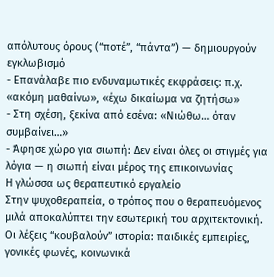απόλυτους όρους (“ποτέ”, “πάντα”) — δημιουργούν εγκλωβισμό
- Επανάλαβε πιο ενδυναμωτικές εκφράσεις: π.χ. «ακόμη μαθαίνω», «έχω δικαίωμα να ζητήσω»
- Στη σχέση, ξεκίνα από εσένα: «Νιώθω… όταν συμβαίνει…»
- Άφησε χώρο για σιωπή: Δεν είναι όλες οι στιγμές για λόγια — η σιωπή είναι μέρος της επικοινωνίας
Η γλώσσα ως θεραπευτικό εργαλείο
Στην ψυχοθεραπεία, ο τρόπος που ο θεραπευόμενος μιλά αποκαλύπτει την εσωτερική του αρχιτεκτονική. Οι λέξεις “κουβαλούν” ιστορία: παιδικές εμπειρίες, γονικές φωνές, κοινωνικά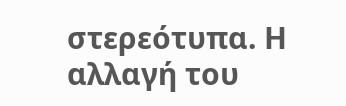στερεότυπα. Η αλλαγή του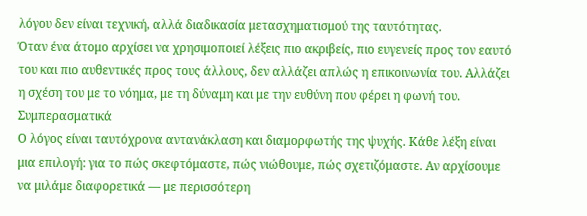λόγου δεν είναι τεχνική, αλλά διαδικασία μετασχηματισμού της ταυτότητας.
Όταν ένα άτομο αρχίσει να χρησιμοποιεί λέξεις πιο ακριβείς, πιο ευγενείς προς τον εαυτό του και πιο αυθεντικές προς τους άλλους, δεν αλλάζει απλώς η επικοινωνία του. Αλλάζει η σχέση του με το νόημα, με τη δύναμη και με την ευθύνη που φέρει η φωνή του.
Συμπερασματικά
Ο λόγος είναι ταυτόχρονα αντανάκλαση και διαμορφωτής της ψυχής. Κάθε λέξη είναι μια επιλογή: για το πώς σκεφτόμαστε, πώς νιώθουμε, πώς σχετιζόμαστε. Αν αρχίσουμε να μιλάμε διαφορετικά — με περισσότερη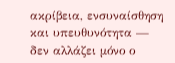ακρίβεια, ενσυναίσθηση και υπευθυνότητα — δεν αλλάζει μόνο ο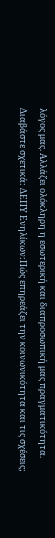λόγος μας. Αλλάζει ολόκληρη η εσωτερική και διαπροσωπική μας πραγματικότητα.
Διαβάστε σχετικά: ΔΕΠΥ Ενηλίκων:Πώς επηρεάζει την κοινωνικότητα και τις σχέσεις;